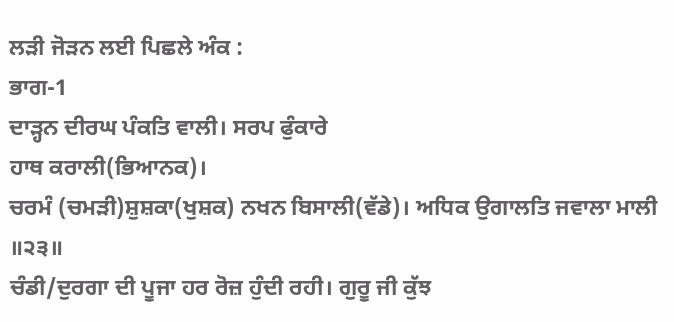ਲੜੀ ਜੋੜਨ ਲਈ ਪਿਛਲੇ ਅੰਕ :
ਭਾਗ-1
ਦਾੜ੍ਹਨ ਦੀਰਘ ਪੰਕਤਿ ਵਾਲੀ। ਸਰਪ ਫੁੰਕਾਰੇ
ਹਾਥ ਕਰਾਲੀ(ਭਿਆਨਕ)।
ਚਰਮੰ (ਚਮੜੀ)ਸ਼ੁਸ਼ਕਾ(ਖੁਸ਼ਕ) ਨਖਨ ਬਿਸਾਲੀ(ਵੱਡੇ)। ਅਧਿਕ ਉਗਾਲਤਿ ਜਵਾਲਾ ਮਾਲੀ
॥੨੩॥
ਚੰਡੀ/ਦੁਰਗਾ ਦੀ ਪੂਜਾ ਹਰ ਰੋਜ਼ ਹੁੰਦੀ ਰਹੀ। ਗੁਰੂ ਜੀ ਕੁੱਝ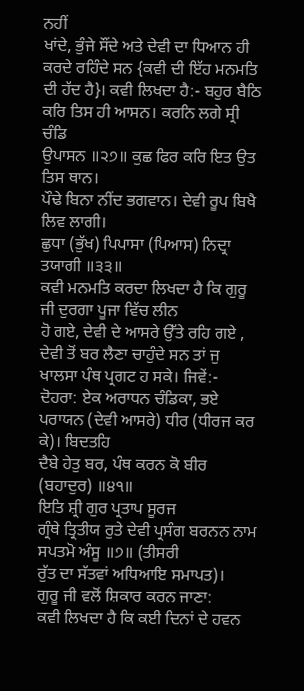ਨਹੀਂ
ਖਾਂਦੇ, ਭੁੰਜੇ ਸੌਂਦੇ ਅਤੇ ਦੇਵੀ ਦਾ ਧਿਆਨ ਹੀ ਕਰਦੇ ਰਹਿੰਦੇ ਸਨ {ਕਵੀ ਦੀ ਇੱਹ ਮਨਮਤਿ
ਦੀ ਹੱਦ ਹੈ}। ਕਵੀ ਲਿਖਦਾ ਹੈ:- ਬਹੁਰ ਬੈਠਿ ਕਰਿ ਤਿਸ ਹੀ ਆਸਨ। ਕਰਨਿ ਲਗੇ ਸ੍ਰੀ ਚੰਡਿ
ਉਪਾਸਨ ॥੨੭॥ ਕੁਛ ਫਿਰ ਕਰਿ ਇਤ ਉਤ ਤਿਸ ਥਾਨ।
ਪੌਢੇ ਬਿਨਾ ਨੀਂਦ ਭਗਵਾਨ। ਦੇਵੀ ਰੂਪ ਬਿਖੈ
ਲਿਵ ਲਾਗੀ।
ਛੁਧਾ (ਭੁੱਖ) ਪਿਪਾਸਾ (ਪਿਆਸ) ਨਿਦ੍ਰਾ ਤਯਾਗੀ ॥੩੩॥
ਕਵੀ ਮਨਮਤਿ ਕਰਦਾ ਲਿਖਦਾ ਹੈ ਕਿ ਗੁਰੂ ਜੀ ਦੁਰਗਾ ਪੂਜਾ ਵਿੱਚ ਲੀਨ
ਹੋ ਗਏ, ਦੇਵੀ ਦੇ ਆਸਰੇ ਉੱਤੇ ਰਹਿ ਗਏ , ਦੇਵੀ ਤੋਂ ਬਰ ਲੈਣਾ ਚਾਹੁੰਦੇ ਸਨ ਤਾਂ ਜੁ
ਖਾਲਸਾ ਪੰਥ ਪ੍ਰਗਟ ਹ ਸਕੇ। ਜਿਵੇਂ:-
ਦੋਹਰਾ: ਏਕ ਅਰਾਧਨ ਚੰਡਿਕਾ, ਭਏ ਪਰਾਯਨ (ਦੇਵੀ ਆਸਰੇ) ਧੀਰ (ਧੀਰਜ ਕਰ ਕੇ)। ਬਿਦਤਹਿ
ਦੈਬੇ ਹੇਤੁ ਬਰ, ਪੰਥ ਕਰਨ ਕੋ ਬੀਰ (ਬਹਾਦੁਰ) ॥੪੧॥
ਇਤਿ ਸ਼੍ਰੀ ਗੁਰ ਪ੍ਰਤਾਪ ਸੂਰਜ
ਗ੍ਰੰਥੇ ਤ੍ਰਿਤੀਯ ਰੁਤੇ ਦੇਵੀ ਪ੍ਰਸੰਗ ਬਰਨਨ ਨਾਮ ਸਪਤਮੋ ਅੰਸੂ ॥੭॥ (ਤੀਸਰੀ
ਰੁੱਤ ਦਾ ਸੱਤਵਾਂ ਅਧਿਆਇ ਸਮਾਪਤ)।
ਗੁਰੂ ਜੀ ਵਲੋਂ ਸ਼ਿਕਾਰ ਕਰਨ ਜਾਣਾ:
ਕਵੀ ਲਿਖਦਾ ਹੈ ਕਿ ਕਈ ਦਿਨਾਂ ਦੇ ਹਵਨ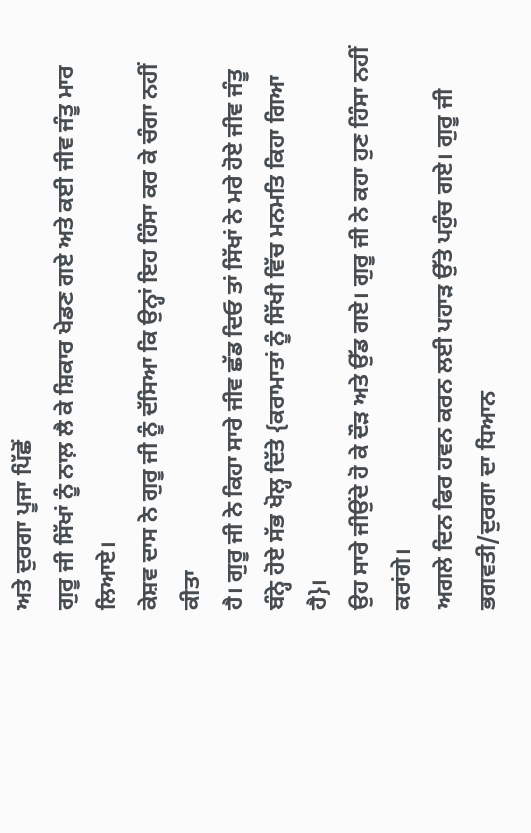ਅਤੇ ਦੁਰਗਾ ਪੂਜਾ ਪਿੱਛੋਂ
ਗੁਰੂ ਜੀ ਸਿੱਖਾਂ ਨੂੰ ਨਾਲ਼ ਲੈ ਕੇ ਸ਼ਿਕਾਰ ਖੇਡਣ ਗਏ ਅਤੇ ਕਈ ਜੀਵ ਜੰਤੂ ਮਾਰ ਲਿਆਏ।
ਕੇਸ਼ਵ ਦਾਸ ਨੇ ਗੁਰੂ ਜੀ ਨੂੰ ਦੱਸਿਆ ਕਿ ਉਨ੍ਹਾਂ ਇਹ ਹਿੰਸਾ ਕਰ ਕੇ ਚੰਗਾ ਨਹੀਂ ਕੀਤਾ
ਹੈ। ਗੁਰੂ ਜੀ ਨੇ ਕਿਹਾ ਸਾਰੇ ਜੀਵ ਛੱਡ ਦਿਓ ਤਾਂ ਸਿੱਖਾਂ ਨੇ ਮਰੇ ਹੋਏ ਜੀਵ ਜੰਤੂ
ਬੰਨ੍ਹੇ ਹੋਏ ਸੱਭ ਖੋਲ੍ਹ ਦਿੱਤੇ {ਕਰਾਮਾਤਾਂ ਨੂੰ ਸਿੱਖੀ ਵਿੱਚ ਮਨਮਤਿ ਕਿਹਾ ਗਿਆ ਹੈ}।
ਉਹ ਸਾਰੇ ਜੀਉਂਦੇ ਹੋ ਕੇ ਦੌੜ ਅਤੇ ਉੱਡ ਗਏ। ਗੁਰੂ ਜੀ ਨੇ ਕਹਾ ਹੁਣ ਹਿੰਸਾ ਨਹੀਂ ਕਰਾਂਗੇ।
ਅਗਲੇ ਦਿਨ ਫਿਰ ਹਵਨ ਕਰਨ ਲਈ ਪਹਾੜ ਉੱਤੇ ਪਹੁੰਚ ਗਏ। ਗੁਰੂ ਜੀ ਭਗਵਤੀ/ਦੁਰਗਾ ਦਾ ਧਿਆਨ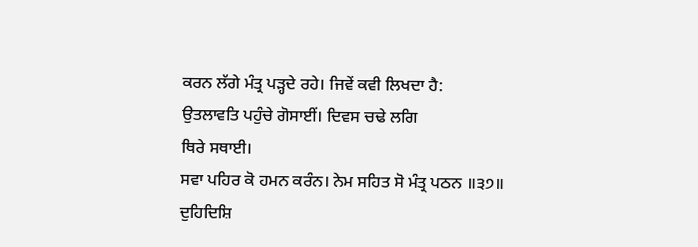ਕਰਨ ਲੱਗੇ ਮੰਤ੍ਰ ਪੜ੍ਹਦੇ ਰਹੇ। ਜਿਵੇਂ ਕਵੀ ਲਿਖਦਾ ਹੈ:
ਉਤਲਾਵਤਿ ਪਹੁੰਚੇ ਗੋਸਾਈਂ। ਦਿਵਸ ਚਢੇ ਲਗਿ
ਥਿਰੇ ਸਥਾਈ।
ਸਵਾ ਪਹਿਰ ਕੋ ਹਮਨ ਕਰੰਨ। ਨੇਮ ਸਹਿਤ ਸੋ ਮੰਤ੍ਰ ਪਠਨ ॥੩੭॥
ਦੁਹਿਦਿਸ਼ਿ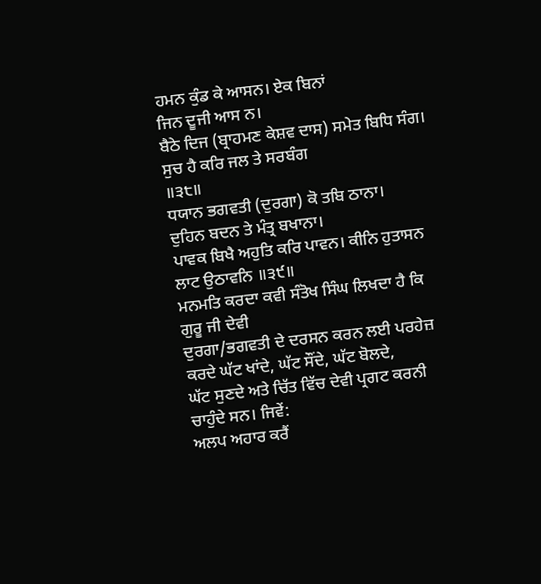ਹਮਨ ਕੁੰਡ ਕੇ ਆਸਨ। ਏਕ ਬਿਨਾਂ
ਜਿਨ ਦੂਜੀ ਆਸ ਨ।
ਬੈਠੇ ਦਿਜ (ਬ੍ਰਾਹਮਣ ਕੇਸ਼ਵ ਦਾਸ) ਸਮੇਤ ਬਿਧਿ ਸੰਗ। ਸੁਚ ਹੈ ਕਰਿ ਜਲ ਤੇ ਸਰਬੰਗ
॥੩੮॥
ਧਯਾਨ ਭਗਵਤੀ (ਦੁਰਗਾ) ਕੋ ਤਬਿ ਠਾਨਾ।
ਦੁਹਿਨ ਬਦਨ ਤੇ ਮੰਤ੍ਰ ਬਖਾਨਾ।
ਪਾਵਕ ਬਿਖੈ ਅਹੁਤਿ ਕਰਿ ਪਾਵਨ। ਕੀਨਿ ਹੁਤਾਸਨ ਲਾਟ ਉਠਾਵਨਿ ॥੩੯॥
ਮਨਮਤਿ ਕਰਦਾ ਕਵੀ ਸੰਤੋਖ ਸਿੰਘ ਲਿਖਦਾ ਹੈ ਕਿ ਗੁਰੂ ਜੀ ਦੇਵੀ
ਦੁਰਗਾ/ਭਗਵਤੀ ਦੇ ਦਰਸਨ ਕਰਨ ਲਈ ਪਰਹੇਜ਼ ਕਰਦੇ ਘੱਟ ਖਾਂਦੇ, ਘੱਟ ਸੌਂਦੇ, ਘੱਟ ਬੋਲਦੇ,
ਘੱਟ ਸੁਣਦੇ ਅਤੇ ਚਿੱਤ ਵਿੱਚ ਦੇਵੀ ਪ੍ਰਗਟ ਕਰਨੀ ਚਾਹੁੰਦੇ ਸਨ। ਜਿਵੇਂ:
ਅਲਪ ਅਹਾਰ ਕਰੈਂ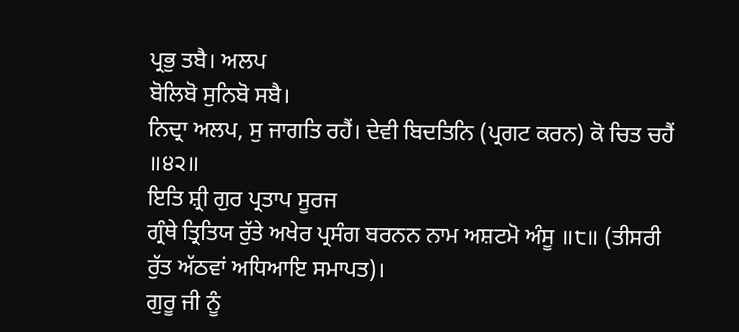ਪ੍ਰਭੁ ਤਬੈ। ਅਲਪ
ਬੋਲਿਬੋ ਸੁਨਿਬੋ ਸਬੈ।
ਨਿਦ੍ਰਾ ਅਲਪ, ਸੁ ਜਾਗਤਿ ਰਹੈਂ। ਦੇਵੀ ਬਿਦਤਿਨਿ (ਪ੍ਰਗਟ ਕਰਨ) ਕੋ ਚਿਤ ਚਹੈਂ
॥੪੨॥
ਇਤਿ ਸ਼੍ਰੀ ਗੁਰ ਪ੍ਰਤਾਪ ਸੂਰਜ
ਗ੍ਰੰਥੇ ਤ੍ਰਿਤਿਯ ਰੁੱਤੇ ਅਖੇਰ ਪ੍ਰਸੰਗ ਬਰਨਨ ਨਾਮ ਅਸ਼ਟਮੋ ਅੰਸੂ ॥੮॥ (ਤੀਸਰੀ
ਰੁੱਤ ਅੱਠਵਾਂ ਅਧਿਆਇ ਸਮਾਪਤ)।
ਗੁਰੂ ਜੀ ਨੂੰ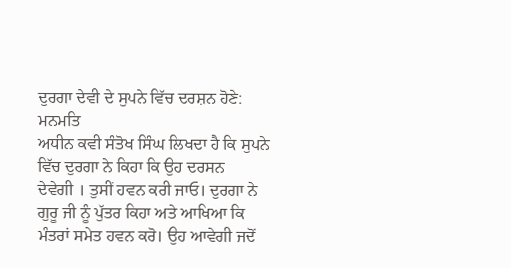ਦੁਰਗਾ ਦੇਵੀ ਦੇ ਸੁਪਨੇ ਵਿੱਚ ਦਰਸ਼ਨ ਹੋਣੇ: ਮਨਮਤਿ
ਅਧੀਨ ਕਵੀ ਸੰਤੋਖ ਸਿੰਘ ਲਿਖਦਾ ਹੈ ਕਿ ਸੁਪਨੇ ਵਿੱਚ ਦੁਰਗਾ ਨੇ ਕਿਹਾ ਕਿ ਉਹ ਦਰਸਨ
ਦੇਵੇਗੀ । ਤੁਸੀਂ ਹਵਨ ਕਰੀ ਜਾਓ। ਦੁਰਗਾ ਨੇ ਗੁਰੂ ਜੀ ਨੂੰ ਪੁੱਤਰ ਕਿਹਾ ਅਤੇ ਆਖਿਆ ਕਿ
ਮੰਤਰਾਂ ਸਮੇਤ ਹਵਨ ਕਰੋ। ਉਹ ਆਵੇਗੀ ਜਦੋਂ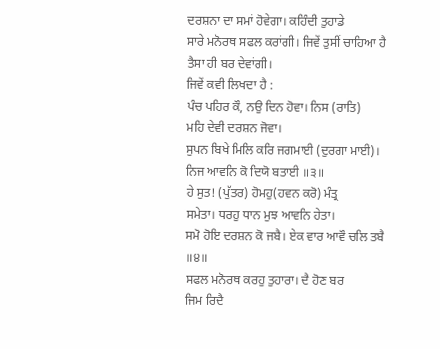ਦਰਸ਼ਨਾ ਦਾ ਸਮਾਂ ਹੋਵੇਗਾ। ਕਹਿੰਦੀ ਤੁਹਾਡੇ
ਸਾਰੇ ਮਨੋਰਥ ਸਫਲ ਕਰਾਂਗੀ। ਜਿਵੇਂ ਤੁਸੀਂ ਚਾਹਿਆ ਹੈ ਤੈਸਾ ਹੀ ਬਰ ਦੇਵਾਂਗੀ।
ਜਿਵੇਂ ਕਵੀ ਲਿਖਦਾ ਹੈ :
ਪੰਚ ਪਹਿਰ ਕੌ, ਨਉ ਦਿਨ ਹੋਵਾ। ਨਿਸ (ਰਾਤਿ)
ਮਹਿ ਦੇਵੀ ਦਰਸ਼ਨ ਜੋਵਾ।
ਸੁਪਨ ਬਿਖੇ ਮਿਲਿ ਕਰਿ ਜਗਮਾਈ (ਦੁਰਗਾ ਮਾਈ)। ਨਿਜ ਆਵਨਿ ਕੋ ਦਿਯੋ ਬਤਾਈ ॥੩॥
ਹੇ ਸੁਤ! (ਪੁੱਤਰ) ਹੋਮਹੁ(ਹਵਨ ਕਰੋ) ਮੰਤ੍ਰ
ਸਮੇਤਾ। ਧਰਹੁ ਧਾਨ ਮੁਝ ਆਵਨਿ ਹੇਤਾ।
ਸਮੋ ਹੋਇ ਦਰਸ਼ਨ ਕੋ ਜਬੈ। ਏਕ ਵਾਰ ਆਵੌ ਚਲਿ ਤਬੈ ॥੪॥
ਸਫਲ ਮਨੋਰਥ ਕਰਹੁ ਤੁਹਾਰਾ। ਦੈ ਹੋਣ ਬਰ
ਜਿਮ ਰਿਦੈ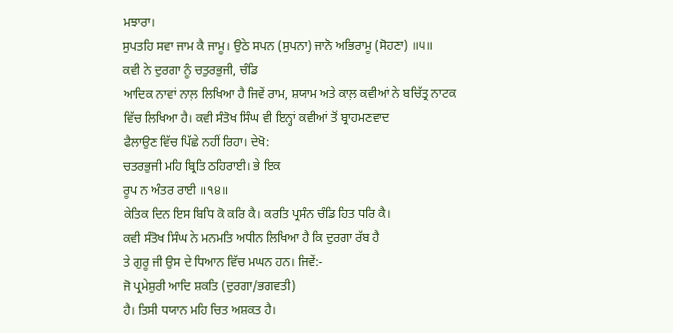ਮਝਾਰਾ।
ਸੁਪਤਹਿ ਸਵਾ ਜਾਮ ਕੈ ਜਾਮੂ। ਉਠੇ ਸਪਨ (ਸੁਪਨਾ) ਜਾਨੋ ਅਭਿਰਾਮੂ (ਸੋਹਣਾ) ॥੫॥
ਕਵੀ ਨੇ ਦੁਰਗਾ ਨੂੰ ਚਤੁਰਭੁਜੀ, ਚੰਡਿ
ਆਦਿਕ ਨਾਵਾਂ ਨਾਲ਼ ਲਿਖਿਆ ਹੈ ਜਿਵੇਂ ਰਾਮ, ਸ਼ਯਾਮ ਅਤੇ ਕਾਲ਼ ਕਵੀਆਂ ਨੇ ਬਚਿੱਤ੍ਰ ਨਾਟਕ
ਵਿੱਚ ਲਿਖਿਆ ਹੈ। ਕਵੀ ਸੰਤੋਖ ਸਿੰਘ ਵੀ ਇਨ੍ਹਾਂ ਕਵੀਆਂ ਤੋਂ ਬ੍ਰਾਹਮਣਵਾਦ
ਫੈਲਾਉਣ ਵਿੱਚ ਪਿੱਛੇ ਨਹੀਂ ਰਿਹਾ। ਦੇਖੋ:
ਚਤਰਭੁਜੀ ਮਹਿ ਬ੍ਰਿਤਿ ਠਹਿਰਾਈ। ਭੇ ਇਕ
ਰੂਪ ਨ ਅੰਤਰ ਰਾਈ ॥੧੪॥
ਕੇਤਿਕ ਦਿਨ ਇਸ ਬਿਧਿ ਕੋ ਕਰਿ ਕੈ। ਕਰਤਿ ਪ੍ਰਸੰਨ ਚੰਡਿ ਹਿਤ ਧਰਿ ਕੈ।
ਕਵੀ ਸੰਤੋਖ ਸਿੰਘ ਨੇ ਮਨਮਤਿ ਅਧੀਨ ਲਿਖਿਆ ਹੈ ਕਿ ਦੁਰਗਾ ਰੱਬ ਹੈ
ਤੇ ਗੁਰੂ ਜੀ ਉਸ ਦੇ ਧਿਆਨ ਵਿੱਚ ਮਘਨ ਹਨ। ਜਿਵੇਂ:-
ਜੋ ਪ੍ਰਮੇਸ਼ੁਰੀ ਆਦਿ ਸ਼ਕਤਿ (ਦੁਰਗਾ/ਭਗਵਤੀ)
ਹੈ। ਤਿਸੀ ਧਯਾਨ ਮਹਿ ਚਿਤ ਅਸ਼ਕਤ ਹੈ।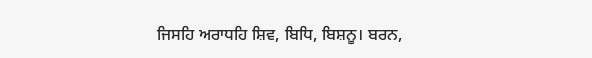ਜਿਸਹਿ ਅਰਾਧਹਿ ਸ਼ਿਵ, ਬਿਧਿ, ਬਿਸ਼ਨੂ। ਬਰਨ,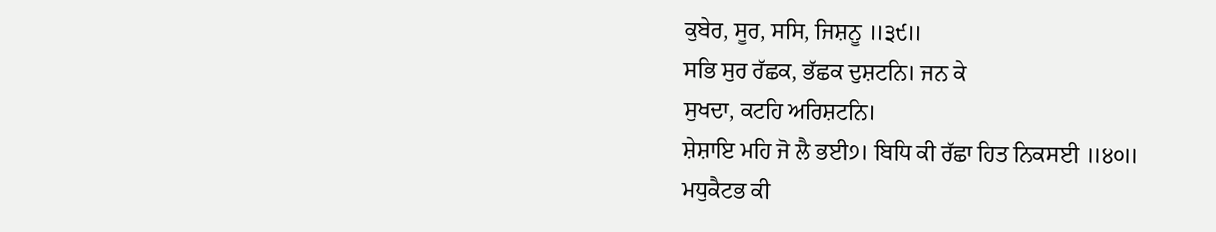ਕੁਬੇਰ, ਸੂਰ, ਸਸਿ, ਜਿਸ਼ਨੂ ॥੩੯॥
ਸਭਿ ਸੁਰ ਰੱਛਕ, ਭੱਛਕ ਦੁਸ਼ਟਨਿ। ਜਨ ਕੇ
ਸੁਖਦਾ, ਕਟਹਿ ਅਰਿਸ਼ਟਨਿ।
ਸ਼ੇਸ਼ਾਇ ਮਹਿ ਜੋ ਲੈ ਭਈ੭। ਬਿਧਿ ਕੀ ਰੱਛਾ ਹਿਤ ਨਿਕਸਈ ॥੪੦॥
ਮਧੁਕੈਟਭ ਕੀ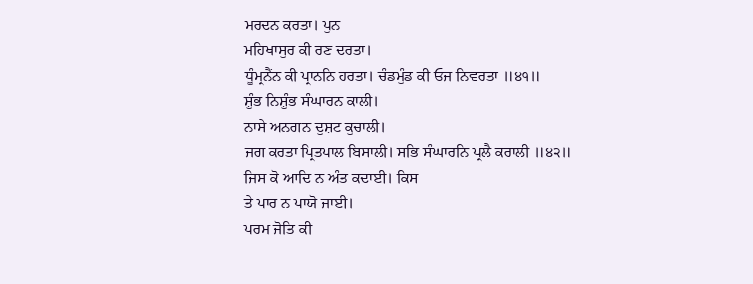ਮਰਦਨ ਕਰਤਾ। ਪੁਨ
ਮਹਿਖਾਸੁਰ ਕੀ ਰਣ ਦਰਤਾ।
ਧੂੰਮ੍ਰਨੈਂਨ ਕੀ ਪ੍ਰਾਨਨਿ ਹਰਤਾ। ਚੰਡਮੁੰਡ ਕੀ ਓਜ ਨਿਵਰਤਾ ॥੪੧॥
ਸ਼ੁੰਭ ਨਿਸ਼ੁੰਭ ਸੰਘਾਰਨ ਕਾਲੀ।
ਨਾਸੇ ਅਨਗਨ ਦੁਸ਼ਟ ਕੁਚਾਲੀ।
ਜਗ ਕਰਤਾ ਪ੍ਰਿਤਪਾਲ ਬਿਸਾਲੀ। ਸਭਿ ਸੰਘਾਰਨਿ ਪ੍ਰਲੈ ਕਰਾਲੀ ॥੪੨॥
ਜਿਸ ਕੋ ਆਦਿ ਨ ਅੰਤ ਕਦਾਈ। ਕਿਸ
ਤੇ ਪਾਰ ਨ ਪਾਯੋ ਜਾਈ।
ਪਰਮ ਜੋਤਿ ਕੀ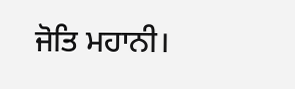ਜੋਤਿ ਮਹਾਨੀ।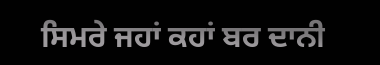ਸਿਮਰੇ ਜਹਾਂ ਕਹਾਂ ਬਰ ਦਾਨੀ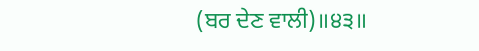(ਬਰ ਦੇਣ ਵਾਲੀ)॥੪੩॥